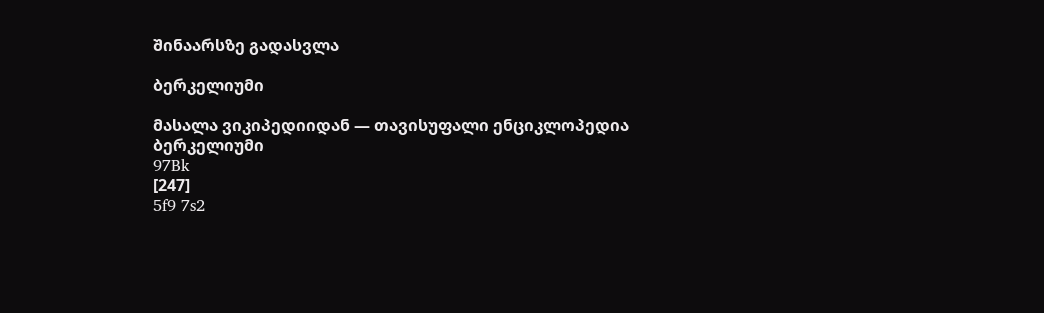შინაარსზე გადასვლა

ბერკელიუმი

მასალა ვიკიპედიიდან — თავისუფალი ენციკლოპედია
ბერკელიუმი
97Bk
[247]
5f9 7s2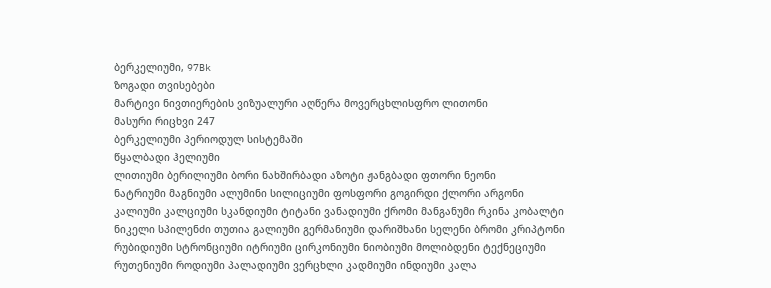ბერკელიუმი, 97Bk
ზოგადი თვისებები
მარტივი ნივთიერების ვიზუალური აღწერა მოვერცხლისფრო ლითონი
მასური რიცხვი 247
ბერკელიუმი პერიოდულ სისტემაში
წყალბადი ჰელიუმი
ლითიუმი ბერილიუმი ბორი ნახშირბადი აზოტი ჟანგბადი ფთორი ნეონი
ნატრიუმი მაგნიუმი ალუმინი სილიციუმი ფოსფორი გოგირდი ქლორი არგონი
კალიუმი კალციუმი სკანდიუმი ტიტანი ვანადიუმი ქრომი მანგანუმი რკინა კობალტი ნიკელი სპილენძი თუთია გალიუმი გერმანიუმი დარიშხანი სელენი ბრომი კრიპტონი
რუბიდიუმი სტრონციუმი იტრიუმი ცირკონიუმი ნიობიუმი მოლიბდენი ტექნეციუმი რუთენიუმი როდიუმი პალადიუმი ვერცხლი კადმიუმი ინდიუმი კალა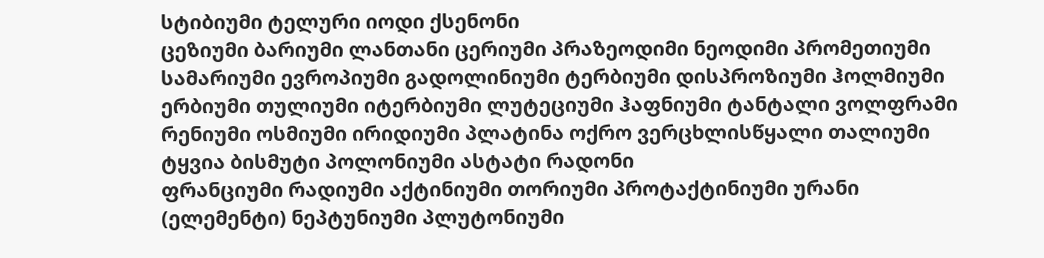სტიბიუმი ტელური იოდი ქსენონი
ცეზიუმი ბარიუმი ლანთანი ცერიუმი პრაზეოდიმი ნეოდიმი პრომეთიუმი სამარიუმი ევროპიუმი გადოლინიუმი ტერბიუმი დისპროზიუმი ჰოლმიუმი ერბიუმი თულიუმი იტერბიუმი ლუტეციუმი ჰაფნიუმი ტანტალი ვოლფრამი რენიუმი ოსმიუმი ირიდიუმი პლატინა ოქრო ვერცხლისწყალი თალიუმი ტყვია ბისმუტი პოლონიუმი ასტატი რადონი
ფრანციუმი რადიუმი აქტინიუმი თორიუმი პროტაქტინიუმი ურანი (ელემენტი) ნეპტუნიუმი პლუტონიუმი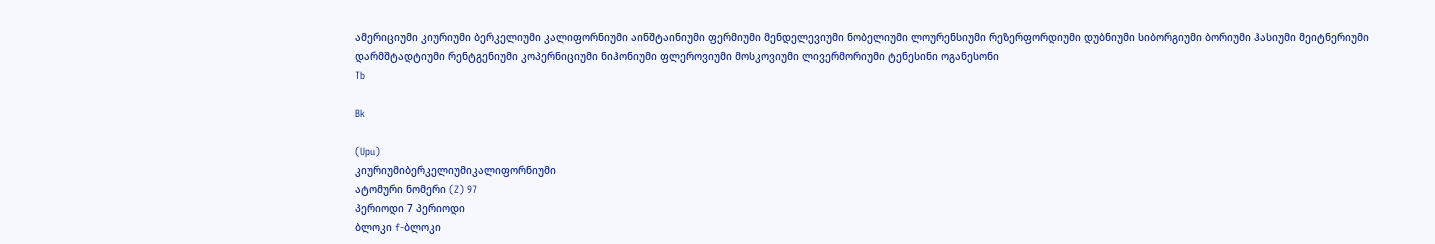ამერიციუმი კიურიუმი ბერკელიუმი კალიფორნიუმი აინშტაინიუმი ფერმიუმი მენდელევიუმი ნობელიუმი ლოურენსიუმი რეზერფორდიუმი დუბნიუმი სიბორგიუმი ბორიუმი ჰასიუმი მეიტნერიუმი დარმშტადტიუმი რენტგენიუმი კოპერნიციუმი ნიჰონიუმი ფლეროვიუმი მოსკოვიუმი ლივერმორიუმი ტენესინი ოგანესონი
Tb

Bk

(Upu)
კიურიუმიბერკელიუმიკალიფორნიუმი
ატომური ნომერი (Z) 97
პერიოდი 7 პერიოდი
ბლოკი f-ბლოკი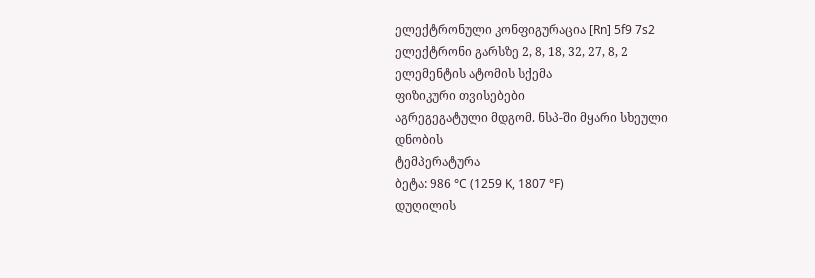ელექტრონული კონფიგურაცია [Rn] 5f9 7s2
ელექტრონი გარსზე 2, 8, 18, 32, 27, 8, 2
ელემენტის ატომის სქემა
ფიზიკური თვისებები
აგრეგეგატული მდგომ. ნსპ-ში მყარი სხეული
დნობის
ტემპერატურა
ბეტა: 986 °C (1259 K, 1807 °F)
დუღილის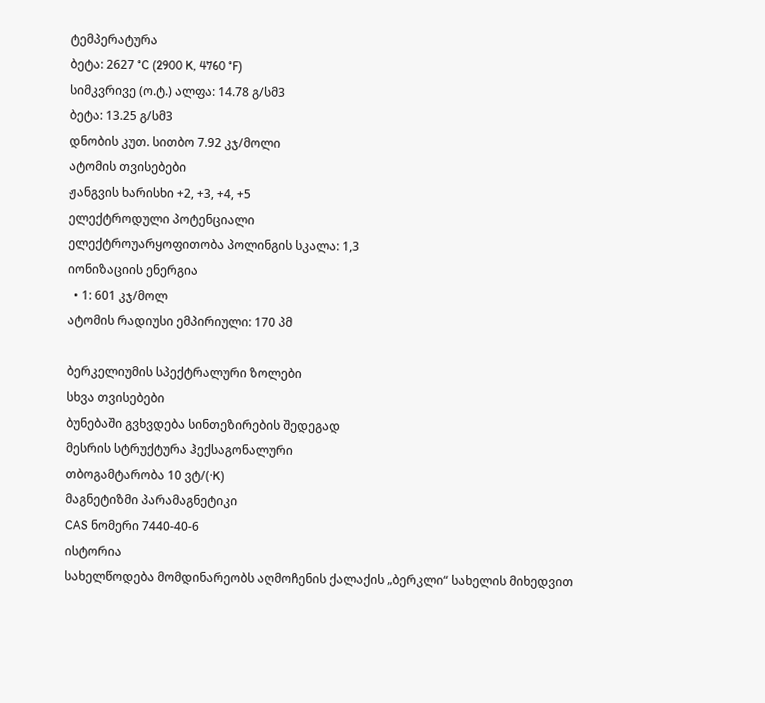ტემპერატურა
ბეტა: 2627 °C (2900 K, 4760 °F)
სიმკვრივე (ო.ტ.) ალფა: 14.78 გ/სმ3
ბეტა: 13.25 გ/სმ3
დნობის კუთ. სითბო 7.92 კჯ/მოლი
ატომის თვისებები
ჟანგვის ხარისხი +2, +3, +4, +5
ელექტროდული პოტენციალი
ელექტროუარყოფითობა პოლინგის სკალა: 1,3
იონიზაციის ენერგია
  • 1: 601 კჯ/მოლ
ატომის რადიუსი ემპირიული: 170 პმ

ბერკელიუმის სპექტრალური ზოლები
სხვა თვისებები
ბუნებაში გვხვდება სინთეზირების შედეგად
მესრის სტრუქტურა ჰექსაგონალური
თბოგამტარობა 10 ვტ/(·K)
მაგნეტიზმი პარამაგნეტიკი
CAS ნომერი 7440-40-6
ისტორია
სახელწოდება მომდინარეობს აღმოჩენის ქალაქის „ბერკლი“ სახელის მიხედვით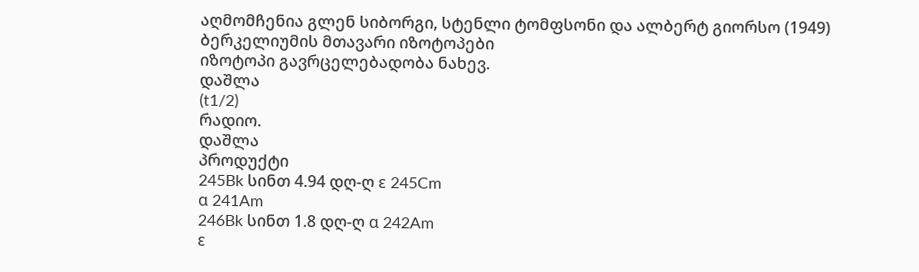აღმომჩენია გლენ სიბორგი, სტენლი ტომფსონი და ალბერტ გიორსო (1949)
ბერკელიუმის მთავარი იზოტოპები
იზოტოპი გავრცელებადობა ნახევ.
დაშლა
(t1/2)
რადიო.
დაშლა
პროდუქტი
245Bk სინთ 4.94 დღ-ღ ε 245Cm
α 241Am
246Bk სინთ 1.8 დღ-ღ α 242Am
ε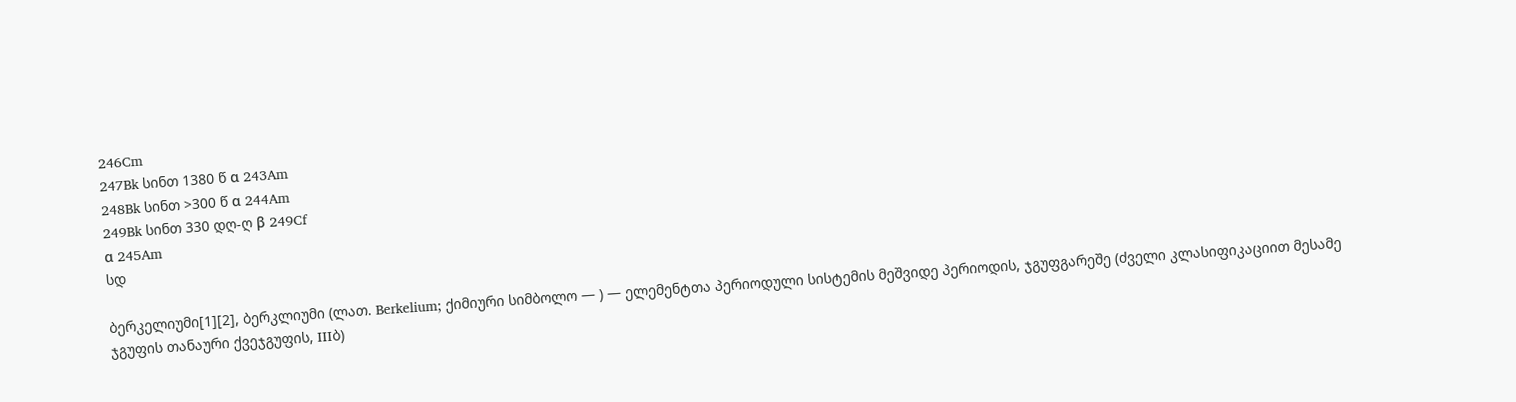246Cm
247Bk სინთ 1380 წ α 243Am
248Bk სინთ >300 წ α 244Am
249Bk სინთ 330 დღ-ღ β 249Cf
α 245Am
სდ

ბერკელიუმი[1][2], ბერკლიუმი (ლათ. Berkelium; ქიმიური სიმბოლო — ) — ელემენტთა პერიოდული სისტემის მეშვიდე პერიოდის, ჯგუფგარეშე (ძველი კლასიფიკაციით მესამე ჯგუფის თანაური ქვეჯგუფის, IIIბ)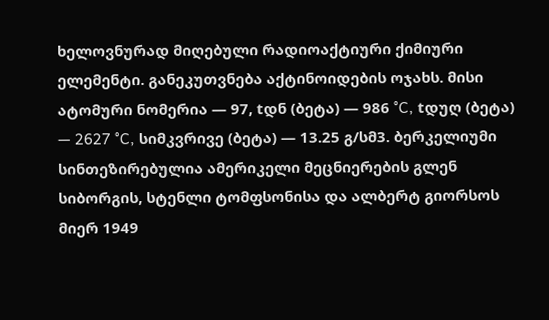ხელოვნურად მიღებული რადიოაქტიური ქიმიური ელემენტი. განეკუთვნება აქტინოიდების ოჯახს. მისი ატომური ნომერია — 97, tდნ (ბეტა) — 986 °C, tდუღ (ბეტა) — 2627 °C, სიმკვრივე (ბეტა) — 13.25 გ/სმ3. ბერკელიუმი სინთეზირებულია ამერიკელი მეცნიერების გლენ სიბორგის, სტენლი ტომფსონისა და ალბერტ გიორსოს მიერ 1949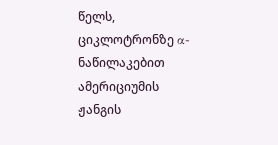წელს, ციკლოტრონზე α-ნაწილაკებით ამერიციუმის ჟანგის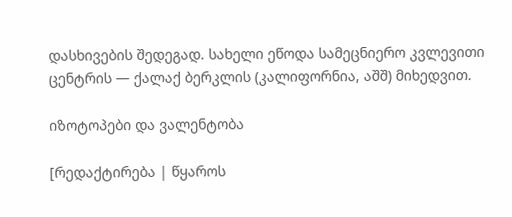დასხივების შედეგად. სახელი ეწოდა სამეცნიერო კვლევითი ცენტრის — ქალაქ ბერკლის (კალიფორნია, აშშ) მიხედვით.

იზოტოპები და ვალენტობა

[რედაქტირება | წყაროს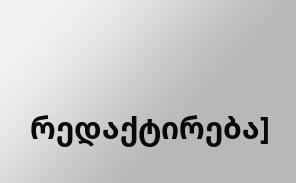რედაქტირება]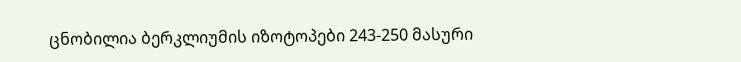ცნობილია ბერკლიუმის იზოტოპები 243-250 მასური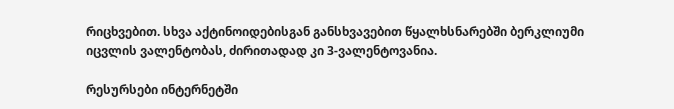რიცხვებით. სხვა აქტინოიდებისგან განსხვავებით წყალხსნარებში ბერკლიუმი იცვლის ვალენტობას, ძირითადად კი 3-ვალენტოვანია.

რესურსები ინტერნეტში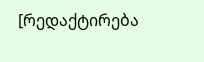[რედაქტირება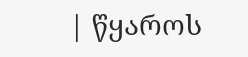| წყაროს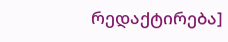რედაქტირება]